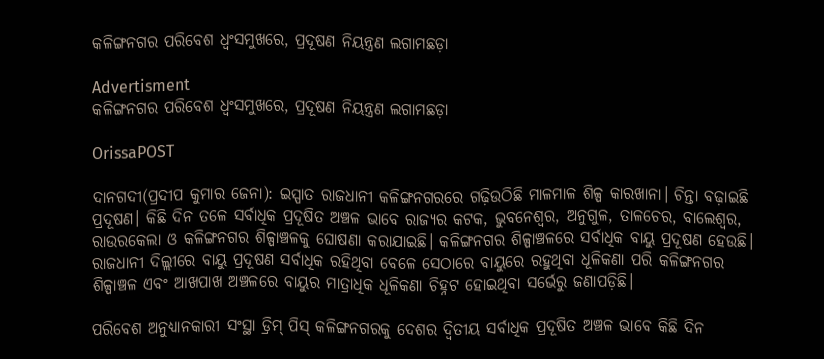କଳିଙ୍ଗନଗର ପରିବେଶ ଧ୍ବଂସମୁଖରେ, ପ୍ରଦୂଷଣ ନିୟନ୍ତ୍ରଣ ଲଗାମଛଡ଼ା

Advertisment
କଳିଙ୍ଗନଗର ପରିବେଶ ଧ୍ବଂସମୁଖରେ, ପ୍ରଦୂଷଣ ନିୟନ୍ତ୍ରଣ ଲଗାମଛଡ଼ା

OrissaPOST

ଦାନଗଦୀ(ପ୍ରଦୀପ କୁମାର ଜେନା): ଇସ୍ପାତ ରାଜଧାନୀ କଳିଙ୍ଗନଗରରେ ଗଢ଼ିଉଠିଛି ମାଳମାଳ ଶିଳ୍ପ କାରଖାନା। ଚିନ୍ତା ବଢ଼ାଇଛି ପ୍ରଦୂଷଣ। କିଛି ଦିନ ତଳେ ସର୍ବାଧିକ ପ୍ରଦୂଷିତ ଅଞ୍ଚଳ ଭାବେ ରାଜ୍ୟର କଟକ, ଭୁବନେଶ୍ବର, ଅନୁଗୁଳ, ତାଳଚେର, ବାଲେଶ୍ବର, ରାଉରକେଲା ଓ କଳିଙ୍ଗନଗର ଶିଳ୍ପା‌ଞ୍ଚଳକୁ ଘୋଷଣା କରାଯାଇଛି। କଳିଙ୍ଗନଗର ଶିଳ୍ପା‌ଞ୍ଚଳରେ ସର୍ବାଧିକ ବାୟୁ ପ୍ରଦୂଷଣ ହେଉଛି। ରାଜଧାନୀ ଦିଲ୍ଲୀରେ ବାୟୁ ପ୍ରଦୂଷଣ ସର୍ବାଧିକ ରହିଥିବା ବେଳେ ସେଠାରେ ବାୟୁରେ ରହୁଥିବା ଧୂଳିକଣା ପରି କଳିଙ୍ଗନଗର ଶିଳ୍ପାଞ୍ଚ‌ଳ ଏବଂ ଆଖପାଖ ଅଞ୍ଚଳରେ ବାୟୁର ମାତ୍ରାଧିକ ଧୂଳିକଣା ଚିହ୍ନଟ ହୋଇଥିବା ସର୍ଭେରୁ ଜଣାପଡ଼ିଛି।

ପରିବେଶ ଅନୁଧ୍ୟାନକାରୀ ସଂସ୍ଥା ଡ୍ରିମ୍ ପିସ୍‌ କଳିଙ୍ଗନଗରକୁ ଦେଶର ଦ୍ବିତୀୟ ସର୍ବାଧିକ ପ୍ରଦୂଷିତ ଅଞ୍ଚଳ ଭାବେ କିଛି ଦିନ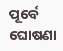ପୂର୍ବେ ଘୋଷଣା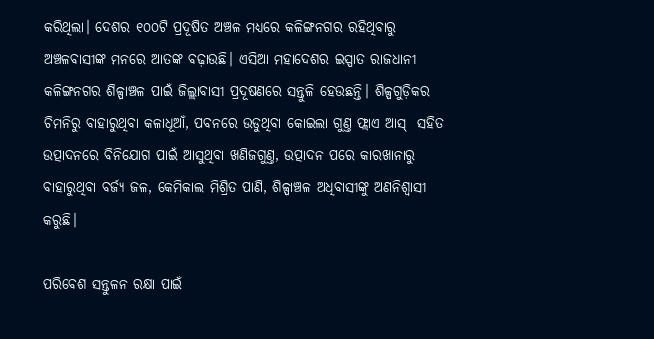କରିଥିଲା। ଦେଶର ୧୦୦ଟି ପ୍ରଦୂଷିତ ଅଞ୍ଚଳ ମଧ୍ୟରେ କଳିଙ୍ଗନଗର ରହିଥିବାରୁ ଅଞ୍ଚଳବାସୀଙ୍କ ମନରେ ଆତଙ୍କ ବଢ଼ାଉଛି। ଏସିଆ ମହାଦେଶର ଇସ୍ପାତ ରାଜଧାନୀ କଳିଙ୍ଗନଗର ଶିଳ୍ପାଞ୍ଚ‌ଳ ପାଇଁ ଜିଲ୍ଲାବାସୀ ପ୍ରଦୂଷଣରେ ସନ୍ତୁଳି ହେଉଛନ୍ତି। ଶିଳ୍ପଗୁଡ଼ିକର ଚିମନିରୁ ବାହାରୁଥିବା କଳାଧୂଆଁ, ପବନରେ ଉଡୁଥିବା କୋଇଲା ଗୁଣ୍ତ ଫ୍ଲାଏ ଆସ୍‌  ସହିତ ଉତ୍ପାଦନରେ ବିନିଯୋଗ ପାଇଁ ଆସୁଥିବା ଖଣିଜଗୁଣ୍ତ, ଉତ୍ପାଦନ ପରେ କାରଖାନାରୁ ବାହାରୁଥିବା ବର୍ଜ୍ୟ ଜଳ, କେମିକାଲ ମିଶ୍ରିତ ପାଣି, ଶିଳ୍ପା‌ଞ୍ଚଳ ଅଧିବାସୀଙ୍କୁ ଅଣନିଶ୍ବାସୀ କରୁଛି।

ପରିବେଶ ସନ୍ତୁଳନ ରକ୍ଷା ପାଇଁ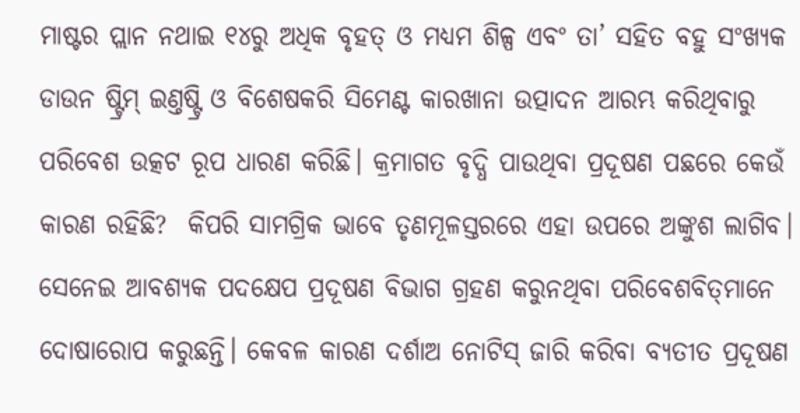ମାଷ୍ଟର ପ୍ଲାନ ନଥାଇ ୧୪ରୁ ଅଧିକ ବୃହତ୍‌ ଓ ମଧ୍ୟମ ଶିଳ୍ପ ଏବଂ ତା’ ସହିତ ବହୁ ସଂଖ୍ୟକ ଡାଉନ ଷ୍ଟ୍ରିମ୍ ଇଣ୍ତଷ୍ଟ୍ରି ଓ ବିଶେଷକରି ସିମେଣ୍ଟ କାରଖାନା ଉତ୍ପାଦନ ଆରମ୍ଭ କରିଥିବାରୁ ପରିବେଶ ଉତ୍କଟ ରୂପ ଧାରଣ କରିଛି। କ୍ରମାଗତ ବୃଦ୍ଧି ପାଉଥିବା ପ୍ରଦୂଷଣ ପଛରେ କେଉଁ କାରଣ ରହିଛି?  କିପରି ସାମଗ୍ରିକ ଭାବେ ତୃଣମୂଳସ୍ତରରେ ଏହା ଉପରେ ଅଙ୍କୁଶ ଲାଗିବ। ସେନେଇ ଆବଶ୍ୟକ ପଦକ୍ଷେପ ପ୍ରଦୂଷଣ ବିଭାଗ ଗ୍ରହଣ କରୁନଥିବା ପରିବେଶବିତ୍‌ମାନେ ଦୋଷାରୋପ କରୁଛନ୍ତି। କେବଳ କାରଣ ଦର୍ଶାଅ ନୋଟିସ୍‌ ଜାରି କରିବା ବ୍ୟତୀତ ପ୍ରଦୂଷଣ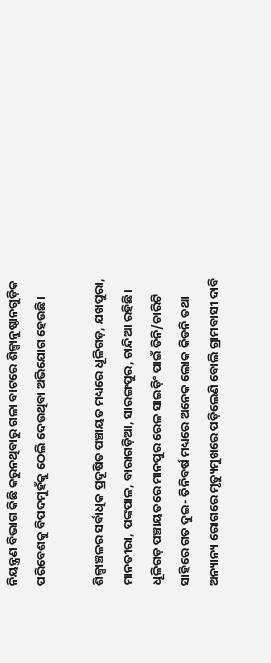ନିୟନ୍ତ୍ରଣ ବିଭାଗ କିଛି କରୁନଥିବାରୁ ଗଳା ବାଟରେ ଶିଳ୍ପାନୁଷ୍ଠାନଗୁଡ଼ିକ ପରିବେଶକୁ ବିପଦମୁହଁକୁ ଠେଲି ଦେଉଥିବା ଅଭିଯୋଗ ହେଉଛି।

ଶିଳ୍ପା‌ଞ୍ଚଳର ସର୍ବାଧିକ ପ୍ରଦୂଷିତ ପଞ୍ଚାୟତ ମଧ୍ୟରେ ଧୂଳିଗଡ଼, ଯଖପୁରା, ମାନତୀରା, ପଙ୍କପାଳ, ବାରାଗଡ଼ିଆ, ସାରଙ୍ଗପୁର, ଚାନ୍ଦିଆ ରହିଛି। ଧୂଳିଗଡ଼ ପଞ୍ଚାୟତରେ ମାନପୁର ରେଳ ସାଇଡ଼ିଂ ପାଇଁ ତିନି/ଚାରିଟି ସାହିରେ ଗତ ଦୁଇ- ତିନିବର୍ଷ ମଧ୍ୟରେ ଅନେକ ଲୋକ କିଡନି ତଥା ଅନ୍ୟାନ୍ୟ ରୋଗରେ ମୃତ୍ୟୁମୁଖରେ ପଡ଼ିଲେଣି ବୋଲି ଗ୍ରାମବାସୀ ଦାବି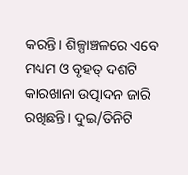କରନ୍ତି। ଶିଳ୍ପା‌ଞ୍ଚଳରେ ଏବେ ମଧ୍ୟମ ଓ ବୃହତ୍‌ ଦଶଟି କାରଖାନା ଉତ୍ପାଦନ ଜାରି ରଖିଛନ୍ତି। ଦୁଇ/ତିନିଟି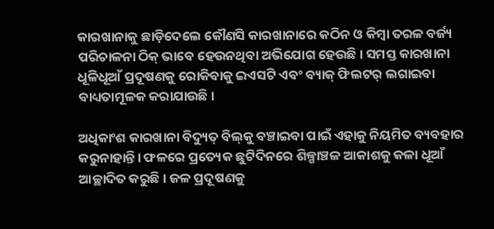କାରଖାନାକୁ ଛାଡ଼ିଦେଲେ କୌଣସି କାରଖାନାରେ କଠିନ ଓ କିମ୍ବା ତରଳ ବର୍ଜ୍ୟ ପରିଚାଳନା ଠିକ୍ ଭାବେ ହେଉନଥିବା ଅଭିଯୋଗ ହେଉଛି। ସମସ୍ତ କାରଖାନା ଧୂଳିଧୂଆଁ ପ୍ରଦୂଷଣକୁ ରୋକିବାକୁ ଇଏସଟି ଏବଂ ବ୍ୟାକ୍ ଫିଲଟର୍ ଲଗାଇବା ବାଧ୍ୟତାମୂଳକ କରାଯାଉଛି।

ଅଧିକାଂଶ କାରଖାନା ବିଦ୍ୟୁତ୍‌ ବିଲ୍‌କୁ ବଞ୍ଚାଇବା ପାଇଁ ଏହାକୁ ନିୟମିତ ବ୍ୟବହାର କରୁନାହାନ୍ତି। ଫଳରେ ପ୍ରତ୍ୟେକ ଛୁଟିଦିନରେ ଶିଳ୍ପାଞ୍ଚଳ ଆକାଶକୁ କଳା ଧୂଆଁ ଆଚ୍ଛାଦିତ କରୁଛି। ଜଳ ପ୍ରଦୂଷଣକୁ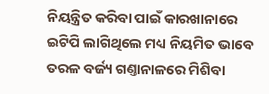ନିୟନ୍ତ୍ରିତ କରିବା ପାଇଁ କାରଖାନାରେ ଇଟିପି ଲାଗିଥିଲେ ମଧ୍ୟ ନିୟମିତ ଭାବେ ତରଳ ବର୍ଜ୍ୟ ଗଣ୍ତାନାଳରେ ମିଶିବା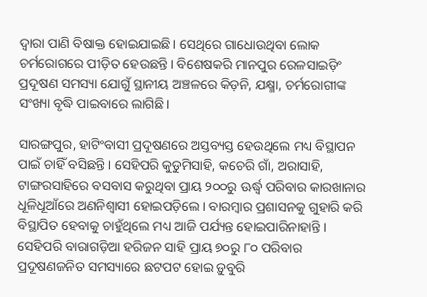ଦ୍ବାରା ପାଣି ବିଷାକ୍ତ ହୋଇଯାଇଛି। ସେଥିରେ ଗାଧୋଉଥିବା ଲୋକ ଚର୍ମରୋଗରେ ପୀଡ଼ିତ ହେଉଛନ୍ତି। ବିଶେଷକରି ମାନପୁର ରେଳସାଇଡ଼ିଂ ପ୍ରଦୂଷଣ ସମସ୍ୟା ଯୋଗୁଁ ସ୍ଥାନୀୟ ଅଞ୍ଚଳରେ କିଡ଼ନି, ଯକ୍ଷ୍ମା, ଚର୍ମରୋଗୀଙ୍କ ସଂଖ୍ୟା ବୃଦ୍ଧି ପାଇବାରେ ଲାଗିଛି।

ସାରଙ୍ଗପୁର, ହାଟିଂବାସୀ ପ୍ରଦୂଷଣରେ ଅସ୍ତବ୍ୟସ୍ତ ହେଉଥିଲେ ମଧ୍ୟ ବିସ୍ଥାପନ ପାଇଁ ଚାହିଁ ବସିଛନ୍ତି। ସେହିପରି କୁଡୁମିସାହି, କଚେରି ଗାଁ, ଅରାସାହି, ଟାଙ୍ଗରସାହିରେ ବସବାସ କରୁଥିବା ପ୍ରାୟ ୨୦୦ରୁ ଊର୍ଦ୍ଧ୍ବ ପରିବାର କାରଖାନାର ଧୂଳିଧୂଆଁରେ ଅଣନିଶ୍ବାସୀ ହୋଇପଡ଼ିଲେ। ବାରମ୍ବାର ପ୍ରଶାସନକୁ ଗୁହାରି କରି ବିସ୍ଥାପିତ ହେବାକୁ ଚାହୁଁଥିଲେ ମଧ୍ୟ ଆଜି ପର୍ଯ୍ୟନ୍ତ ହୋଇପାରିନାହାନ୍ତି। ସେହିପରି ବାରାଗଡ଼ିଆ ହରିଜନ ସାହି ପ୍ରାୟ ୭୦ରୁ ୮୦ ପରିବାର ପ୍ରଦୂଷଣଜନିତ ସମସ୍ୟାରେ ଛଟପଟ ହୋଇ ଡ଼ୁବୁରି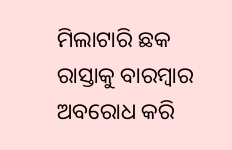ମିଲାଟାରି ଛକ ରାସ୍ତାକୁ ବାରମ୍ବାର ଅବରୋଧ କରି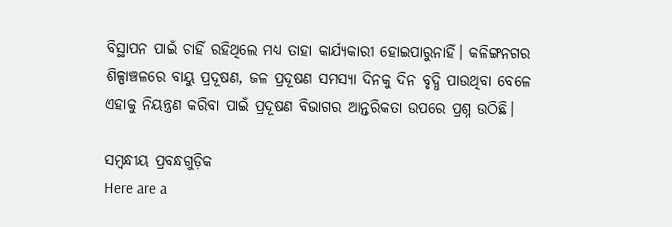ବିସ୍ଥାପନ ପାଇଁ ଚାହିଁ ରହିଥିଲେ ମଧ୍ୟ ତାହା କାର୍ଯ୍ୟକାରୀ ହୋଇପାରୁନାହିଁ। କଳିଙ୍ଗନଗର ଶିଳ୍ପା‌ଞ୍ଚଳରେ ବାୟୁ ପ୍ରଦୂଷଣ, ଜଳ ପ୍ରଦୂଷଣ ସମସ୍ୟା ଦିନକୁ ଦିନ ବୃଦ୍ଧି ପାଉଥିବା ବେଳେ ଏହାକୁ ନିୟନ୍ତ୍ରଣ କରିବା ପାଇଁ ପ୍ରଦୂଷଣ ବିଭାଗର ଆନ୍ତରିକତା ଉପରେ ପ୍ରଶ୍ନ ଉଠିଛି।

ସମ୍ବନ୍ଧୀୟ ପ୍ରବନ୍ଧଗୁଡ଼ିକ
Here are a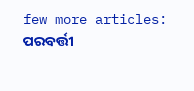few more articles:
ପରବର୍ତ୍ତୀ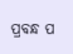ପ୍ରବନ୍ଧ ପ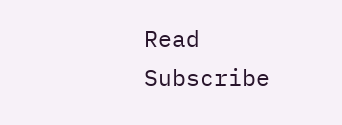Read
Subscribe